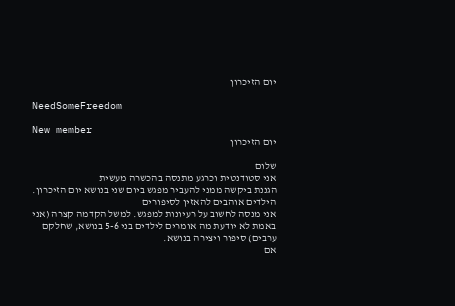יום הזיכרון

NeedSomeFreedom

New member
יום הזיכרון

שלום
אני סטודנטית וכרגע מתנסה בהכשרה מעשית
הגננת ביקשה ממני להעביר מפגש ביום שני בנושא יום הזיכרון.
הילדים אוהבים להאזין לסיפורים
אני מנסה לחשוב על רעיונות למפגש. למשל הקדמה קצרה (אני באמת לא יודעת מה אומרים לילדים בני 5-6 בנושא, שחלקם ערבים) סיפור ויצירה בנושא.
אם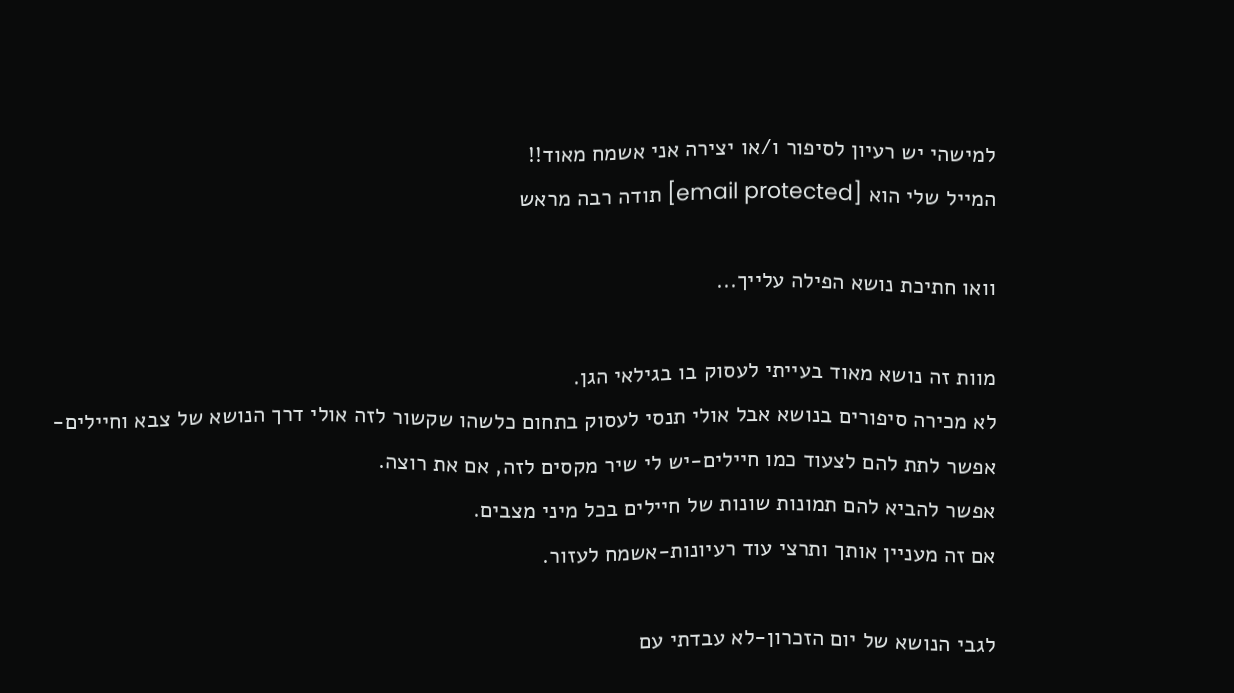למישהי יש רעיון לסיפור ו/או יצירה אני אשמח מאוד!!
המייל שלי הוא [email protected] תודה רבה מראש

וואו חתיכת נושא הפילה עלייך...

מוות זה נושא מאוד בעייתי לעסוק בו בגילאי הגן.
לא מכירה סיפורים בנושא אבל אולי תנסי לעסוק בתחום כלשהו שקשור לזה אולי דרך הנושא של צבא וחיילים- אפשר לתת להם לצעוד כמו חיילים-יש לי שיר מקסים לזה, אם את רוצה.
אפשר להביא להם תמונות שונות של חיילים בכל מיני מצבים.
אם זה מעניין אותך ותרצי עוד רעיונות-אשמח לעזור.

לגבי הנושא של יום הזכרון-לא עבדתי עם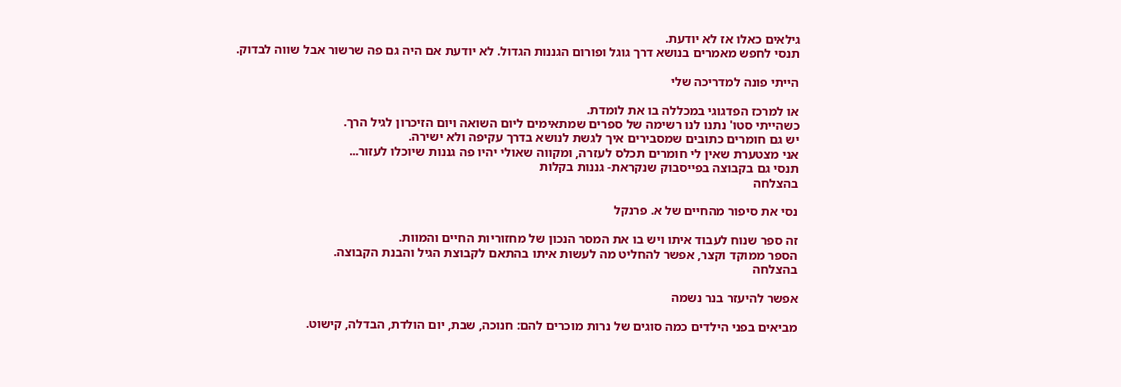גילאים כאלו אז לא יודעת.
תנסי לחפש מאמרים בנושא דרך גוגל ופורום הגננות הגדול. לא יודעת אם היה גם פה שרשור אבל שווה לבדוק.

הייתי פונה למדריכה שלי

או למרכז הפדגוגי במכללה בו את לומדת.
כשהייתי סטו' נתנו לנו רשימה של ספרים שמתאימים ליום השואה ויום הזיכרון לגיל הרך.
יש גם חומרים כתובים שמסבירים איך לגשת לנושא בדרך עקיפה ולא ישירה.
אני מצטערת שאין לי חומרים תכלס לעזרה, ומקווה שאולי יהיו פה גננות שיוכלו לעזור...
תנסי גם בקבוצה בפייסבוק שנקראת- גננות בקלות
בהצלחה

נסי את סיפור מהחיים של א. פרנקל

זה ספר שנוח לעבוד איתו ויש בו את המסר הנכון של מחזוריות החיים והמוות.
הספר ממוקד וקצר, אפשר להחליט מה לעשות איתו בהתאם לקבוצת הגיל והבנת הקבוצה.
בהצלחה

אפשר להיעזר בנר נשמה

מביאים בפני הילדים כמה סוגים של נרות מוכרים להם: חנוכה, שבת, יום הולדת, הבדלה, קישוט.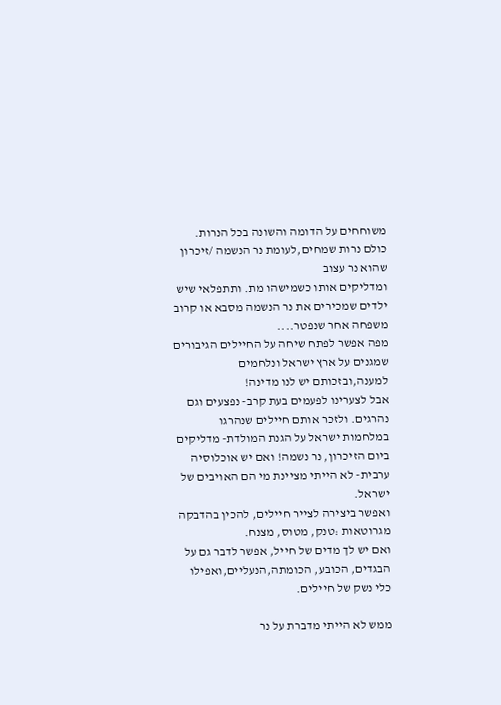משוחחים על הדומה והשונה בכל הנרות. כולם נרות שמחים,לעומת נר הנשמה /זיכרון שהוא נר עצוב
ומדליקים אותו כשמישהו מת. ותתפלאי שיש ילדים שמכירים את נר הנשמה מסבא או קרוב משפחה אחר שנפטר....
מפה אפשר לפתח שיחה על החיילים הגיבורים שמגנים על ארץ ישראל ונלחמים למענה,ובזכותם יש לנו מדינה!
אבל לצערינו לפעמים בעת קרב- נפצעים וגם נהרגים. ולזכר אותם חיילים שנהרגו במלחמות ישראל על הגנת המולדת- מדליקים ביום הזיכרון, נר נשמה! ואם יש אוכלוסיה ערבית- לא הייתי מציינת מי הם האויבים של ישראל.
ואפשר ביצירה לצייר חיילים, להכין בהדבקה מגרוטאות :טנק, מטוס, מצנח.
ואם יש לך מדים של חייל, אפשר לדבר גם על הבגדים, הכובע, הכומתה,הנעליים,ואפילו כלי נשק של חיילים.

ממש לא הייתי מדברת על נר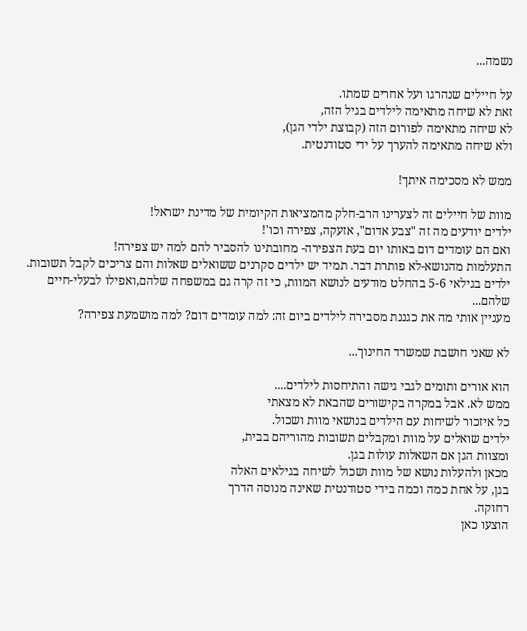נשמה...

על חיילים שנהרגו ועל אחרים שמתו.
זאת לא שיחה מתאימה לילדים בגיל הזה,
לא שיחה מתאימה לפורום הזה (קבוצת ילדי הגן),
ולא שיחה מתאימה להערך על ידי סטודנטית.

ממש לא מסכימה איתך!

מוות של חיילים זה לצערינו הרב-חלק מהמציאות הקיומית של מדינת ישראל!
ילדים יודעים מה זה "צבע אדום", אזעקה, צפירה וכו'!
ואם הם עומדים דום באותו יום בעת הצפירה- מחובתינו להסביר להם למה יש צפירה!
התעלמות מהנושא-לא פותרת דבר. תמיד יש ילדים סקרנים ששואלים שאלות והם צריכים לקבל תשובות.
ילדים בגילאי 5-6 בהחלט מודעים לנושא המוות, כי זה קרה גם במשפחה שלהם,ואפילו לבעלי-חיים שלהם...
מעניין אותי מה את כגננת מסבירה לילדים ביום זה: למה עומדים דום? למה מושמעת צפירה?

לא שאני חושבת שמשרד החינוך...

הוא אורים ותומים לגבי גישה והתיחסות לילדים....
ממש לא. אבל במקרה בקישורים שהבאת לא מצאתי
כל איזכור לשיחות עם הילדים בנושאי מוות ושכול.
ילדים שואלים על מוות ומקבלים תשובות מהוריהם בבית,
ומצוות הגן אם השאלות עולות בגן.
מכאן ולהעלות נושא של מוות ושכול לשיחה בגילאים האלה
בגן, על אחת כמה וכמה בידי סטודנטית שאינה מנוסה הדרך
רחוקה.
הוצעו כאן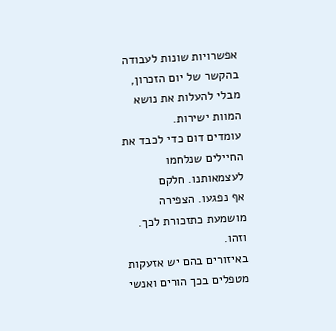אפשרויות שונות לעבודה בהקשר של יום הזכרון,
מבלי להעלות את נושא המוות ישירות.
עומדים דום כדי לכבד את החיילים שנלחמו לעצמאותנו. חלקם
אף נפגעו. הצפירה מושמעת כתזכורת לכך. וזהו.
באיזורים בהם יש אזעקות מטפלים בכך הורים ואנשי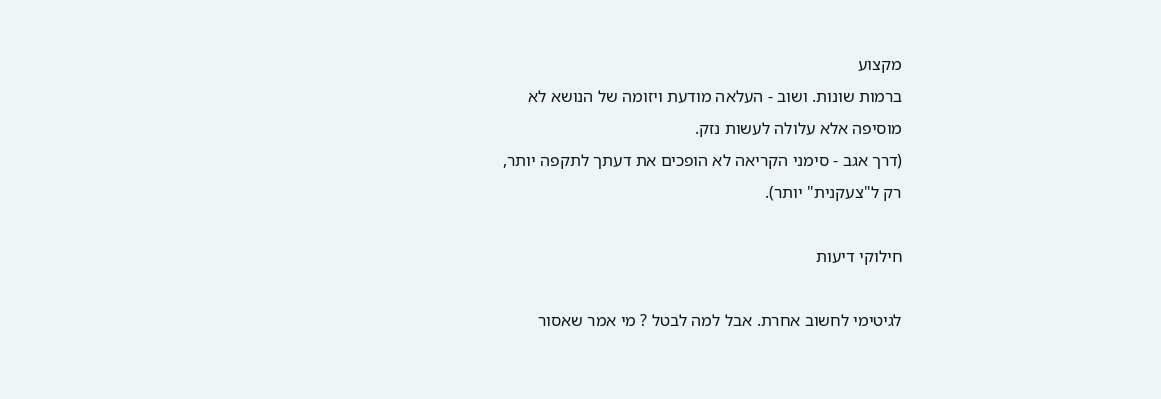מקצוע
ברמות שונות. ושוב - העלאה מודעת ויזומה של הנושא לא
מוסיפה אלא עלולה לעשות נזק.
(דרך אגב - סימני הקריאה לא הופכים את דעתך לתקפה יותר,
רק ל"צעקנית" יותר).

חילוקי דיעות

לגיטימי לחשוב אחרת. אבל למה לבטל ? מי אמר שאסור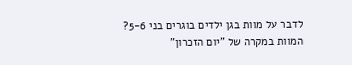לדבר על מוות בגן ילדים בוגרים בני 5-6?
המוות במקרה של "יום הזכרון"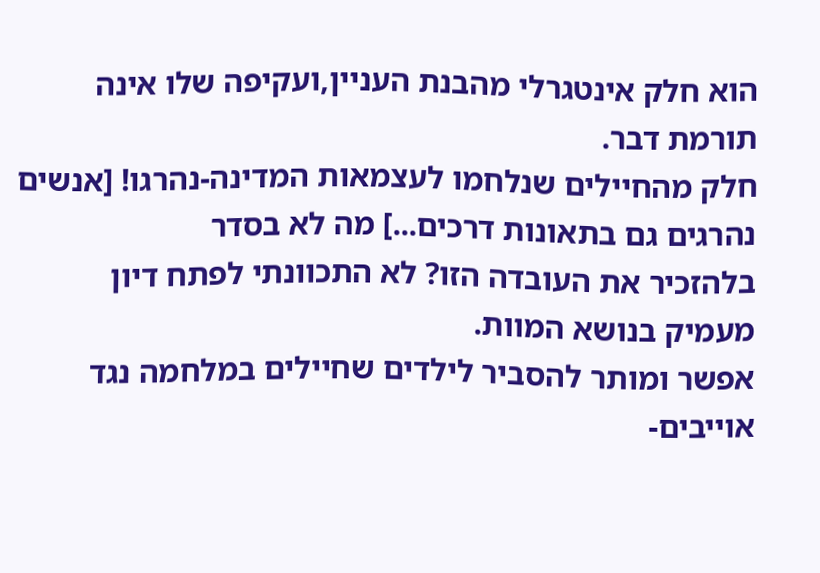הוא חלק אינטגרלי מהבנת העניין,ועקיפה שלו אינה תורמת דבר.
חלק מהחיילים שנלחמו לעצמאות המדינה-נהרגו! [אנשים נהרגים גם בתאונות דרכים...] מה לא בסדר
בלהזכיר את העובדה הזו? לא התכוונתי לפתח דיון מעמיק בנושא המוות.
אפשר ומותר להסביר לילדים שחיילים במלחמה נגד אוייבים-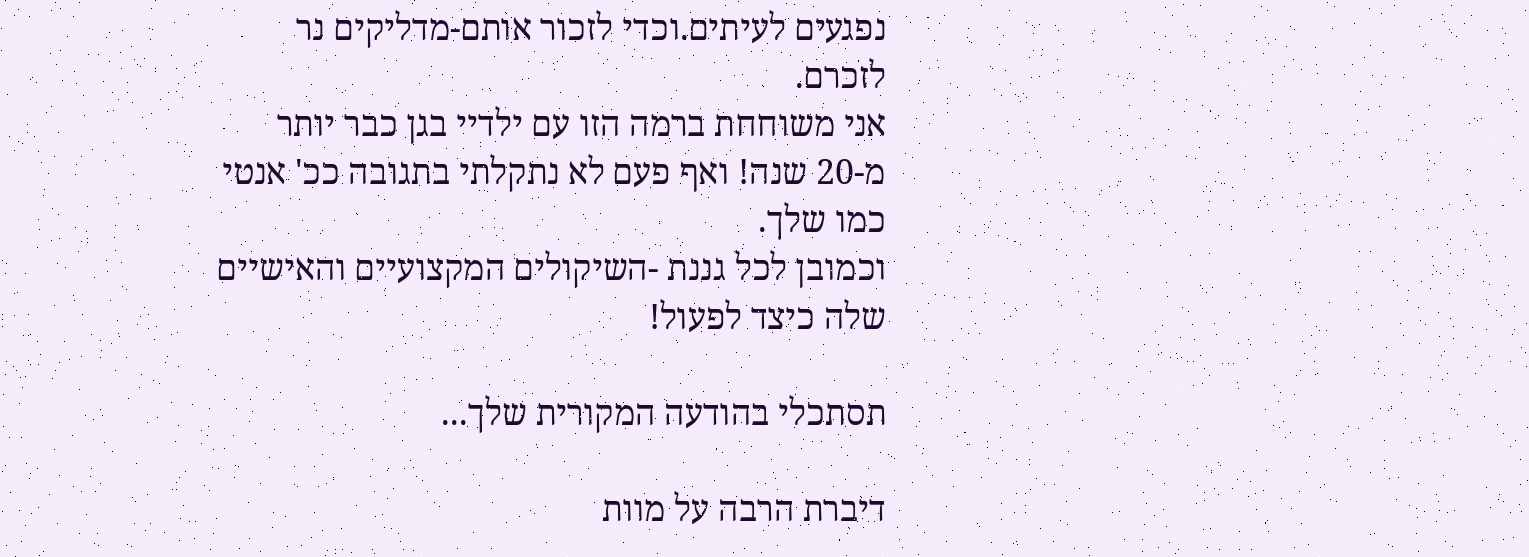נפגעים לעיתים.וכדי לזכור אותם-מדליקים נר לזכרם.
אני משוחחת ברמה הזו עם ילדיי בגן כבר יותר מ-20 שנה! ואף פעם לא נתקלתי בתגובה ככ' אנטי כמו שלך.
וכמובן לכל גננת -השיקולים המקצועיים והאישיים שלה כיצד לפעול!

תסתכלי בהודעה המקורית שלך...

דיברת הרבה על מוות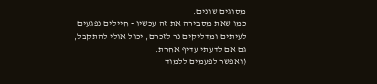מסוגים שונים.
כמו שאת מסבירה את זה עכשיו - חיילים נפגעים
לעיתים ומדליקים נר לזכרם, יכול אולי להתקבל,
גם אם לדעתי עדיף אחרת.
(ואפשר לפעמים ללמוד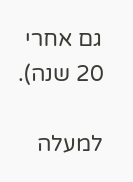גם אחרי 20 שנה).

למעלה